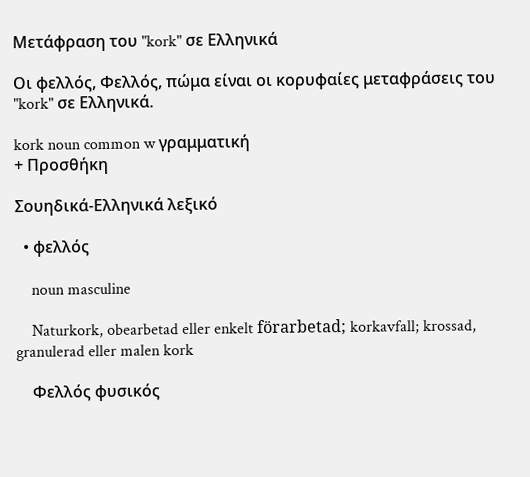Μετάφραση του "kork" σε Ελληνικά

Οι φελλός, Φελλός, πώμα είναι οι κορυφαίες μεταφράσεις του "kork" σε Ελληνικά.

kork noun common w γραμματική
+ Προσθήκη

Σουηδικά-Ελληνικά λεξικό

  • φελλός

    noun masculine

    Naturkork, obearbetad eller enkelt förarbetad; korkavfall; krossad, granulerad eller malen kork

    Φελλός φυσικός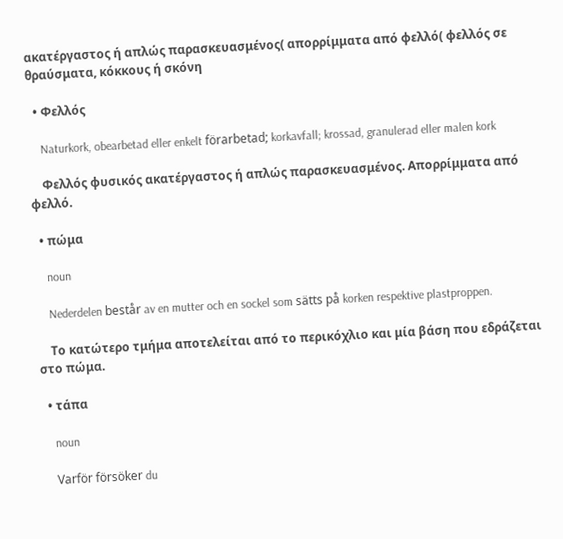ακατέργαστος ή απλώς παρασκευασμένος( απορρίμματα από φελλό( φελλός σε θραύσματα, κόκκους ή σκόνη

  • Φελλός

    Naturkork, obearbetad eller enkelt förarbetad; korkavfall; krossad, granulerad eller malen kork

    Φελλός φυσικός ακατέργαστος ή απλώς παρασκευασμένος. Απορρίμματα από φελλό.

  • πώμα

    noun

    Nederdelen består av en mutter och en sockel som sätts på korken respektive plastproppen.

    Το κατώτερο τμήμα αποτελείται από το περικόχλιο και μία βάση που εδράζεται στο πώμα.

  • τάπα

    noun

    Varför försöker du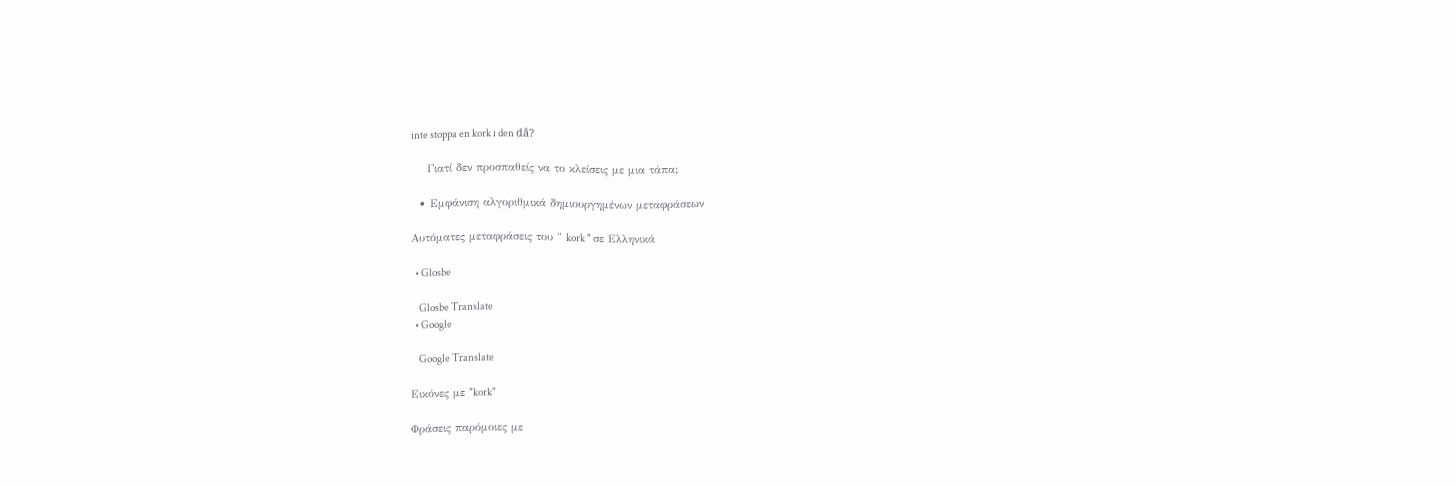inte stoppa en kork i den då?

    Γιατί δεν προσπαθείς να το κλείσεις με μια τάπα;

  • Εμφάνιση αλγοριθμικά δημιουργημένων μεταφράσεων

Αυτόματες μεταφράσεις του " kork " σε Ελληνικά

  • Glosbe

    Glosbe Translate
  • Google

    Google Translate

Εικόνες με "kork"

Φράσεις παρόμοιες με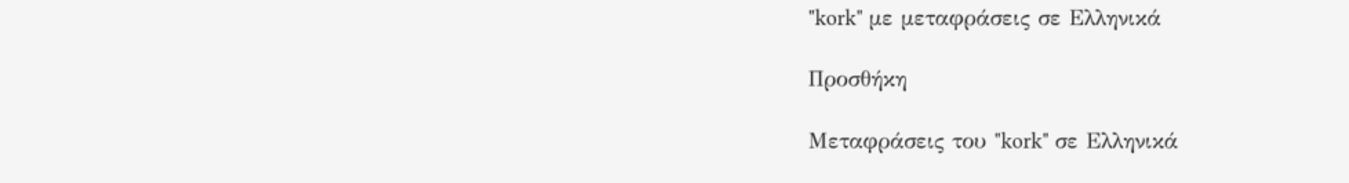"kork" με μεταφράσεις σε Ελληνικά

Προσθήκη

Μεταφράσεις του "kork" σε Ελληνικά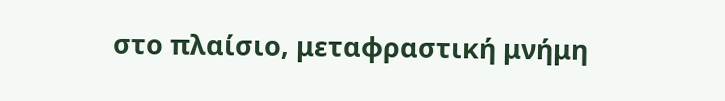στο πλαίσιο, μεταφραστική μνήμη